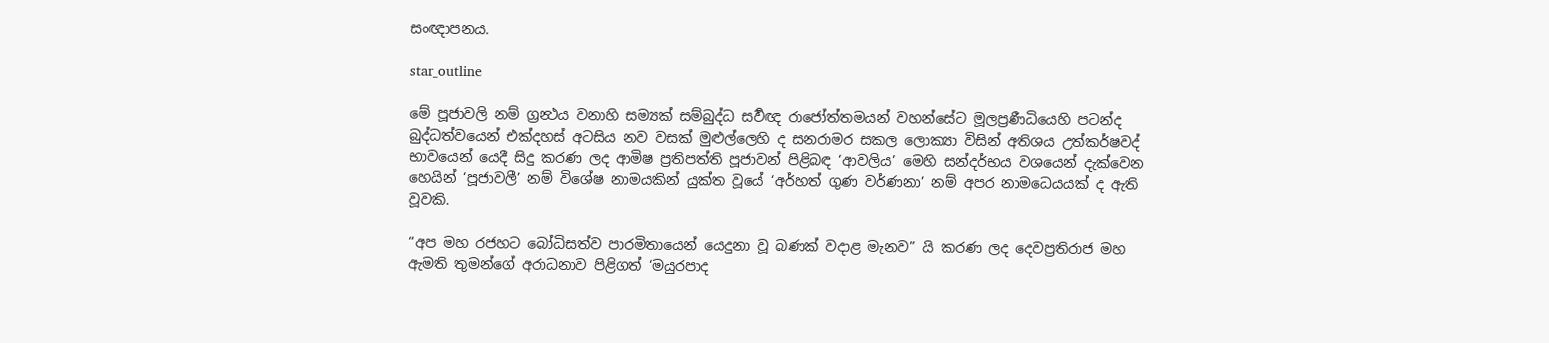සංඥාපනය.

star_outline

මේ පූජාවලි නම් ග්‍රන්‍ථය වනාහි සම්‍යක් සම්බුද්ධ සර්‍වඥ රාජෝත්තමයන් වහන්සේට මූලප්‍රණීධියෙහි පටන්ද බුද්ධත්වයෙන් එක්දහස් අටසිය නව වසක් මුළුල්ලෙහි ද සනරාමර සකල ලොක්‍යා විසින් අතිශය උත්කර්ෂවද් භාවයෙන් යෙදී සිදු කරණ ලද ආමිෂ ප්‍රතිපත්ති පූජාවන් පිළිබඳ ‘ආවලිය’ මෙහි සන්දර්භය වශයෙන් දැක්වෙන හෙයින් ‘පූජාවලී’ නම් විශේෂ නාමයකින් යුක්ත වූයේ ‘අර්හත් ගුණ වර්ණනා’ නම් අපර නාමධෙයයක් ද ඇති වූවකි.

“අප මහ රජහට බෝධිසත්ව පාරමිතායෙන් යෙදුනා වූ බණක් වදාළ මැනව” යි කරණ ලද දෙවප්‍රතිරාජ මහ ඇමති තුමන්ගේ අරාධනාව පිළිගත් ‘මයුරපාද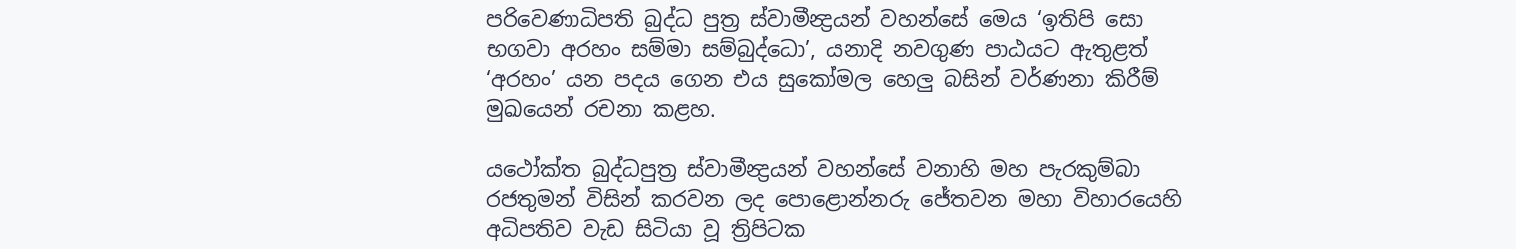පරිවෙණාධිපති බුද්ධ පුත්‍ර ස්වාමීන්‍ද්‍රයන් වහන්සේ මෙය ‘ඉතිපි සො භගවා අරහං සම්මා සම්බුද්ධො’, යනාදි නවගුණ පාඨයට ඇතුළත් ‘අරහං’ යන පදය ගෙන එය සුකෝමල හෙලු බසින් වර්ණනා කිරීම් මුඛයෙන් රචනා කළහ.

යථෝක්ත බුද්ධපුත්‍ර ස්වාමීන්‍ද්‍රයන් වහන්සේ වනාහි මහ පැරකුම්බා රජතුමන් විසින් කරවන ලද පොළොන්නරු ජේතවන මහා විහාරයෙහි අධිපතිව වැඩ සිටියා වූ ත්‍රිපිටක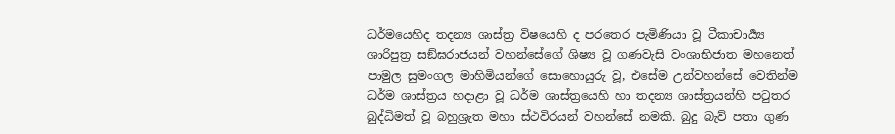ධර්මයෙහිද තදන්‍ය ශාස්ත්‍ර විෂයෙහි ද පරතෙර පැමිණියා වූ ටීකාචාර්‍ය්‍ය ශාරිපුත්‍ර සඞ්ඝරාජයන් වහන්සේගේ ශිෂ්‍ය වූ ගණවැසි වංශාභිජාත මහනෙත් පාමුල සුමංගල මාහිමියන්ගේ සොහොයුරු වූ, එසේම උන්වහන්සේ වෙතින්ම ධර්ම ශාස්ත්‍රය හදාළා වූ ධර්ම ශාස්ත්‍රයෙහි හා තදන්‍ය ශාස්ත්‍රයන්හි පටුතර බුද්ධිමත් වූ බහුශ්‍රැත මහා ස්ථවිරයන් වහන්සේ නමකි. බුදු බැව් පතා ගුණ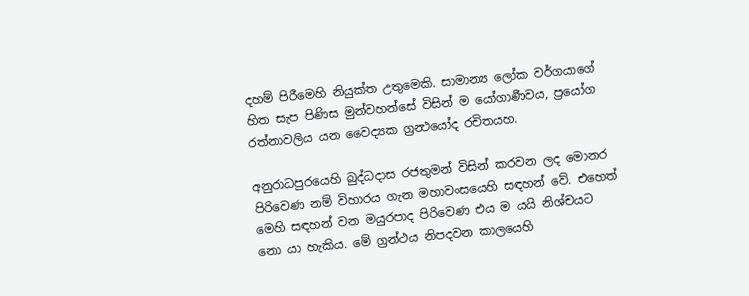දහම් පිරීමෙහි නියුක්ත උතුමෙකි. සාමාන්‍ය ලෝක වර්ගයාගේ හිත සැප පිණිස මුන්වහන්සේ විසින් ම යෝගාර්‍ණවය, ප්‍රයෝග රත්නාවලිය යන වෛද්‍යක ග්‍රන්‍ථයෝද රචිතයහ.

අනුරාධපුරයෙහි බුද්ධදාස රජතුමන් විසින් කරවන ලද මොනර පිරිවෙණ නම් විහාරය ගැන මහාවංසයෙහි සඳහන් වේ. එහෙත් මෙහි සඳහන් වන මයුරපාද පිරිවෙණ එය ම යයි නිශ්චයට නො යා හැකිය. මේ ග්‍රන්ථය නිපදවන කාලයෙහි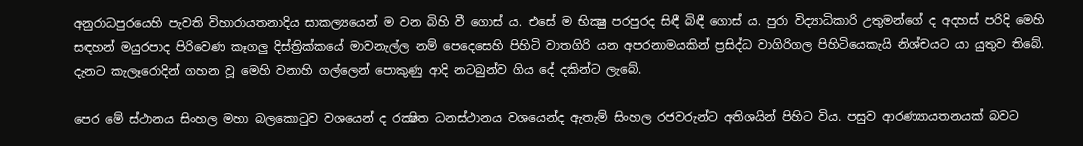අනුරාධපුරයෙහි පැවති විහාරායතනාදිය සාකල්‍යයෙන් ම වන බිහි වී ගොස් ය. එසේ ම භික්‍ෂු පරපුරද සිඳී බිඳී ගොස් ය. පුරා විද්‍යාධිකාරි උතුමන්ගේ ද අදහස් පරිදි මෙහි සඳහන් මයුරපාද පිරිවෙණ කෑගලු දිස්ත්‍රික්කයේ මාවනැල්ල නම් පෙදෙසෙහි පිහිටි වාතගිරි යන අපරනාමයකින් ප්‍රසිද්ධ වාගිරිගල පිහිටියෙකැයි නිශ්චයට යා යුතුව තිබේ. දැනට කැලෑරොදින් ගහන වූ මෙහි වනාහි ගල්ලෙන් පොකුණු ආදි නටබුන්ව ගිය දේ දකින්ට ලැබේ.

පෙර මේ ස්ථානය සිංහල මහා බලකොටුව වශයෙන් ද රක්‍ෂිත ධනස්ථානය වශයෙන්ද ඇතැම් සිංහල රජවරුන්ට අතිශයින් පිහිට විය. පසුව ආරණ්‍යායතනයක් බවට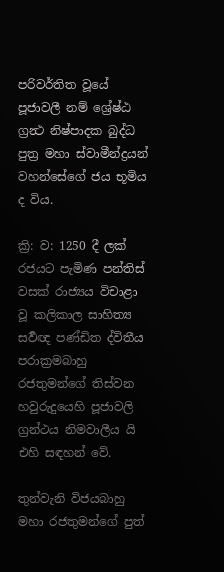පරිවර්තිත වූයේ පූජාවලී නම් ශ්‍රේෂ්ඨ ග්‍රන්‍ථ නිෂ්පාදක බුද්ධ පුත්‍ර මහා ස්වාමීන්ද්‍රයන් වහන්සේගේ ජය භූමිය ද විය.

ක්‍රි: ව: 1250 දී ලක් රජයට පැමිණ පන්තිස් වසක් රාජ්‍යය විචාළා වූ කලිකාල සාහිත්‍ය සර්‍වඥ පණ්ඩිත ද්විතීය පරාක්‍රමබාහු රජතුමන්ගේ තිස්වන හවුරුදුයෙහි පූජාවලි ග්‍රන්ථය නිමවාලීය යි එහි සඳහන් වේ.

තුන්වැනි විජයබාහු මහා රජතුමන්ගේ පුත්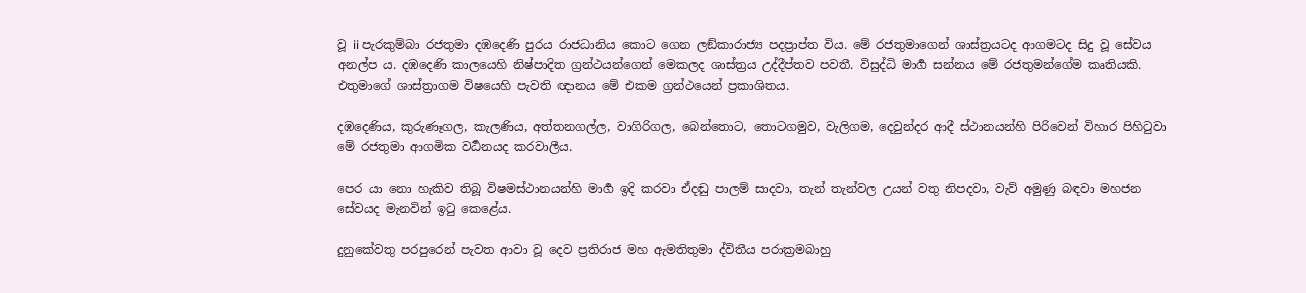වූ ii පැරකුම්බා රජතුමා දඹදෙණි පුරය රාජධානිය කොට ගෙන ලඞ්කාරාජ්‍ය පදප්‍රාප්ත විය. මේ රජතුමාගෙන් ශාස්ත්‍රයටද ආගමටද සිදු වූ සේවය අනල්ප ය. දඹදෙණි කාලයෙහි නිෂ්පාදිත ග්‍රන්ථයන්ගෙන් මෙකලද ශාස්ත්‍රය උද්දීප්තව පවතී. විසුද්ධි මාර්‍ග සන්නය මේ රජතුමන්ගේම කෘතියකි. එතුමාගේ ශාස්ත්‍රාගම විෂයෙහි පැවති ඥානය මේ එකම ග්‍රන්ථයෙන් ප්‍රකාශිතය.

දඹදෙණිය, කුරුණෑගල, කැලණිය, අත්තනගල්ල, වාගිරිගල, බෙන්තොට, තොටගමුව, වැලිගම, දෙවුන්දර ආදී ස්ථානයන්හි පිරිවෙන් විහාර පිහිටුවා මේ රජතුමා ආගමික වර්‍ධනයද කරවාලීය.

පෙර යා නො හැකිව තිබූ විෂමස්ථානයන්හි මාර්‍ග ඉදි කරවා ඒදඬු පාලම් සාදවා, තැන් තැන්වල උයන් වතු නිපදවා, වැව් අමුණු බඳවා මහජන සේවයද මැනවින් ඉටු කෙළේය.

දුනුකේවතු පරපුරෙන් පැවත ආවා වූ දෙව ප්‍රතිරාජ මහ ඇමතිතුමා ද්විතීය පරාක්‍රමබාහු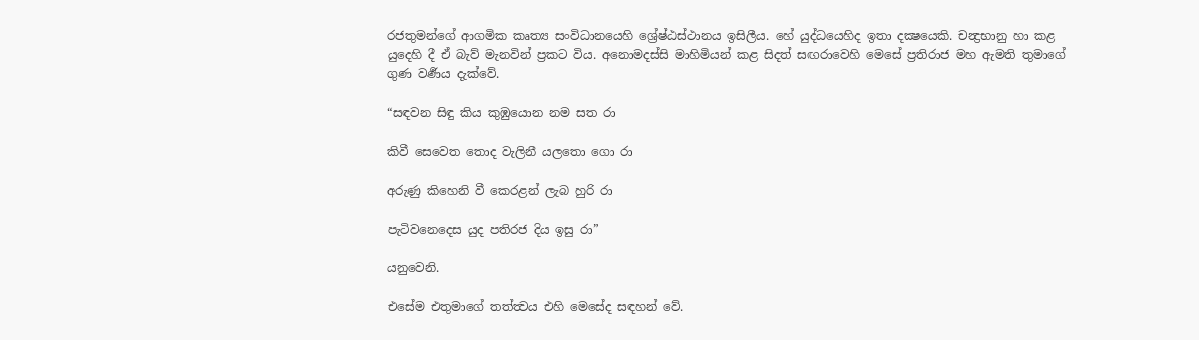රජතුමන්ගේ ආගමික කෘත්‍ය සංවිධානයෙහි ශ්‍රේෂ්ඨස්ථානය ඉසිලීය. හේ යුද්ධයෙහිද ඉතා දක්‍ෂයෙකි. චන්‍ද්‍රභානු හා කළ යුදෙහි දී ඒ බැව් මැනවින් ප්‍රකට විය. අනොමදස්සි මාහිමියන් කළ සිදත් සඟරාවෙහි මෙසේ ප්‍රතිරාජ මහ ඇමති තුමාගේ ගුණ වර්‍ණය දැක්වේ.

“සඳවන සිඳු කිය කුඹුයොන නම සත රා

කිවී සෙවෙත තොද වැලිනී යලතො ගො රා

අරුණු කිහෙනි වී කෙරළන් ලැබ හුරි රා

පැටිවනෙදෙස යුද පතිරජ දිය ඉසු රා”

යනුවෙනි.

එසේම එතුමාගේ තත්ත්‍වය එහි මෙසේද සඳහන් වේ.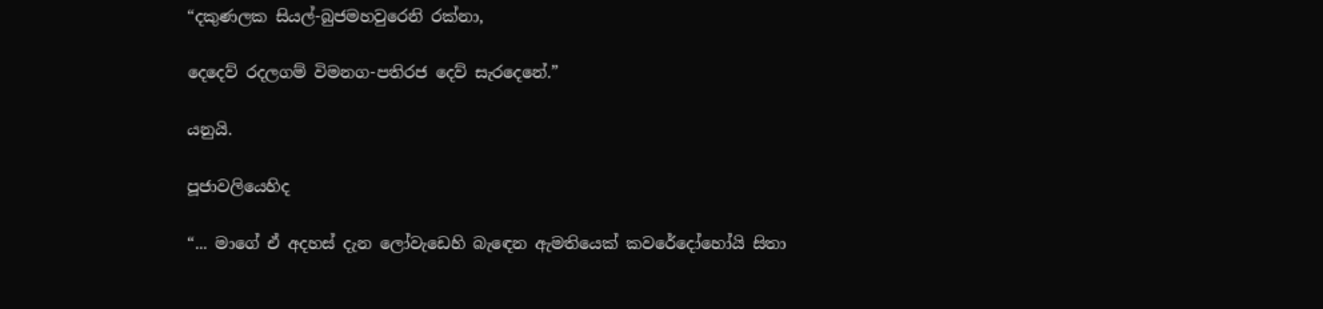“දකුණලක සියල්-බුජමහවුරෙනි රක්නා,

දෙදෙව් රදලගම් විමනග-පතිරජ දෙව් සැරදෙනේ.”

යනුයි.

පූජාවලියෙහිද‍

“... මාගේ ඒ අදහස් දැන ලෝවැඩෙහි බැඳෙන ඇමතියෙක් කවරේදෝහෝයි සිතා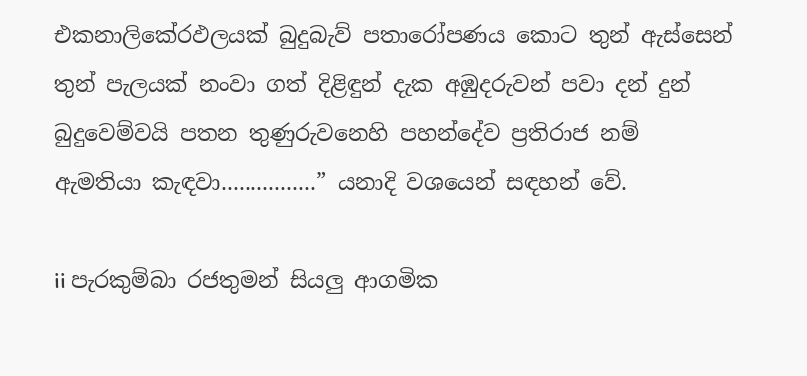එකනාලිකේරඵලයක් බුදුබැව් පතාරෝපණය කොට තුන් ඇස්සෙන් තුන් පැලයක් නංවා ගත් දිළිඳුන් දැක අඹුදරුවන් පවා දන් දුන් බුදුවෙම්වයි පතන තුණුරුවනෙහි පහන්දේව ප්‍රතිරාජ නම් ඇමතියා කැඳවා................” යනාදි වශයෙන් සඳහන් වේ.

ii පැරකුම්බා රජතුමන් සියලු ආගමික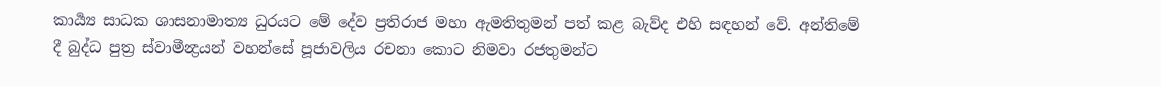කාර්‍ය්‍ය සාධක ශාසනාමාත්‍ය ධුරයට මේ දේව ප්‍රතිරාජ මහා ඇමතිතුමන් පත් කළ බැව්ද එහි සඳහන් වේ. අන්තිමේ දී බුද්ධ පුත්‍ර ස්වාමීන්‍ද්‍රයන් වහන්සේ පූජාවලිය රචනා කොට නිමවා රජතුමන්ට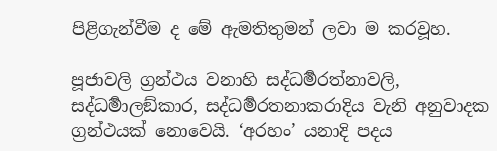පිළිගැන්වීම ද මේ ඇමතිතුමන් ලවා ම කරවූහ.

පූජාවලි ග්‍රන්ථය වනාහි සද්ධර්‍මරත්නාවලි, සද්ධර්‍මාලඞ්කාර, සද්ධර්‍මරතනාකරාදිය වැනි අනුවාදක ග්‍රන්ථයක් නොවෙයි. ‘අරහං’ යනාදි පදය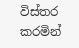විස්තර කරමින්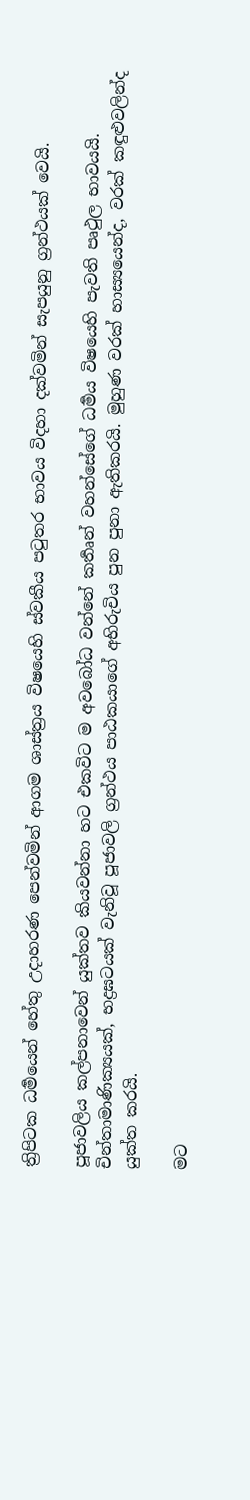ත්‍රිපිටක ධර්‍මයෙන් හේතු උදාහරණ පෙන්වමින් ආගම ශාස්ත්‍රය විෂයෙහි ස්වකීය පටුතර භාවය විදහා දක්වමින් සැපයුනු ග්‍රන්ථයක් වෙයි.

පූජාවලිය කල්පනාවෙන් යුක්තව කියවන්නා හට එකවිට ම අවබෝධ වන්නේ කර්‍තෘන් වහන්සේගේ ධර්‍මය විෂයෙහි පැවති පෘථුල භාවයයි. චින්තාමාණික්‍යයක්, භද්‍රඝටයක් වැනිවූ පූජාවලි ග්‍රන්ථය පාඨකයාගේ අභිරුචිය පුන පුනා ඇතිකරයි. මුහුණ වරක් හාස්‍යයෙන්ද, වරක් කඳුළුවලින්ද යුක්ත කරයි.

මට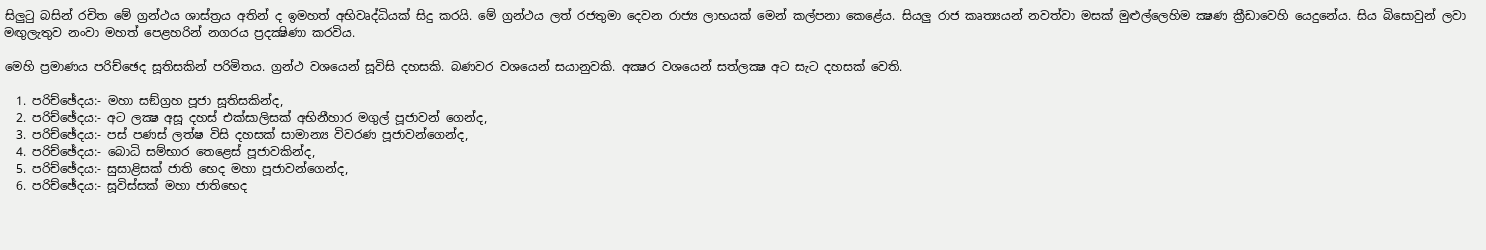සිලුටු බසින් රචිත මේ ග්‍රන්ථය ශාස්ත්‍රය අතින් ද ඉමහත් අභිවෘද්ධියක් සිදු කරයි. මේ ග්‍රන්ථය ලත් රජතුමා දෙවන රාජ්‍ය ලාභයක් මෙන් කල්පනා කෙළේය. සියලු රාජ කෘත්‍යයන් නවත්වා මසක් මුළුල්ලෙහිම ක්‍ෂණ ක්‍රීඩාවෙහි යෙදුනේය. සිය බිසොවුන් ලවා මඟුලැතුව නංවා මහත් පෙළහරින් නගරය ප්‍රදක්‍ෂිණා කරවිය.

මෙහි ප්‍රමාණය පරිච්ඡෙද සූතිසකින් පරිමිතය. ග්‍රන්ථ වශයෙන් සූවිසි දහසකි. බණවර වශයෙන් සයානුවකි. අක්‍ෂර වශයෙන් සත්ලක්‍ෂ අට සැට දහසක් වෙති.

  1. පරිච්ඡේදය:- මහා සඞ්ග්‍රහ පූජා සූතිසකින්ද,
  2. පරිච්ඡේදය:- අට ලක්‍ෂ අසූ දහස් එක්සාලිසක් අභිනීහාර මගුල් පූජාවන් ගෙන්ද,
  3. පරිච්ඡේදය:- පස් පණස් ලත්‍ෂ විසි දහසක් සාමාන්‍ය විවරණ පූජාවන්ගෙන්ද,
  4. පරිච්ඡේදය:- බොධි සම්භාර තෙළෙස් පූජාවකින්ද,
  5. පරිච්ඡේදය:- සුසාළිසක් ජාති භෙද මහා පූජාවන්ගෙන්ද,
  6. පරිච්ඡේදය:- සූවිස්සක් මහා ජාතිභෙද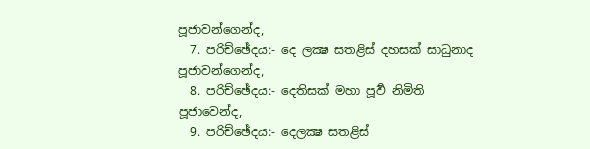පූජාවන්ගෙන්ද,
  7. පරිච්ඡේදය:- දෙ ලක්‍ෂ සතළිස් දහසක් සාධුනාද පූජාවන්ගෙන්ද,
  8. පරිච්ඡේදය:- දෙතිසක් මහා පූර්‍ව නිමිති පූජාවෙන්ද,
  9. පරිච්ඡේදය:- දෙලක්‍ෂ සතළිස්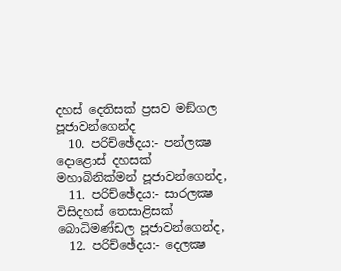දහස් දෙතිසක් ප්‍රසව මඞ්ගල පූජාවන්ගෙන්ද
  10. පරිච්ඡේදය:- පන්ලක්‍ෂ දොළොස් දහසක් මහාබිනික්මන් පූජාවන්ගෙන්ද,
  11. පරිච්ඡේදය:- සාරලක්‍ෂ විසිදහස් තෙසාළිසක් බොධිමණ්ඩල පූජාවන්ගෙන්ද,
  12. පරිච්ඡේදය:- දෙලක්‍ෂ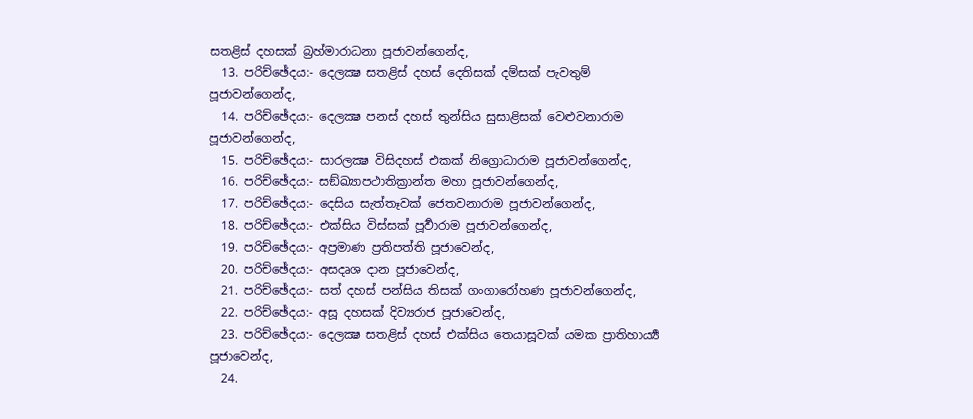සතළිස් දහසක් බ්‍රහ්මාරාධනා පූජාවන්ගෙන්ද,
  13. පරිච්ඡේදය:- දෙලක්‍ෂ සතළිස් දහස් දෙතිසක් දම්සක් පැවතුම් පූජාවන්ගෙන්ද,
  14. පරිච්ඡේදය:- දෙලක්‍ෂ පනස් දහස් තුන්සිය සුසාළිසක් වෙළුවනාරාම පූජාවන්ගෙන්ද,
  15. පරිච්ඡේදය:- සාරලක්‍ෂ විසිදහස් එකක් නිග්‍රොධාරාම පූජාවන්ගෙන්ද,
  16. පරිච්ඡේදය:- සඞ්ඛ්‍යාපථාතික්‍රාන්ත මහා පූජාවන්ගෙන්ද,
  17. පරිච්ඡේදය:- දෙසිය සැත්තෑවක් ජෙතවනාරාම පූජාවන්ගෙන්ද,
  18. පරිච්ඡේදය:- එක්සිය විස්සක් පූර්‍වාරාම පූජාවන්ගෙන්ද,
  19. පරිච්ඡේදය:- අප්‍රමාණ ප්‍රතිපත්ති පූජාවෙන්ද,
  20. පරිච්ඡේදය:- අසදෘශ දාන පූජාවෙන්ද,
  21. පරිච්ඡේදය:- සත් දහස් පන්සිය තිසක් ගංගාරෝහණ පූජාවන්ගෙන්ද,
  22. පරිච්ඡේදය:- අසූ දහසක් දිව්‍යරාජ පූජාවෙන්ද,
  23. පරිච්ඡේදය:- දෙලක්‍ෂ සතළිස් දහස් එක්සිය තෙයාසූවක් යමක ප්‍රාතිහාර්‍ය්‍ය පූජාවෙන්ද,
  24.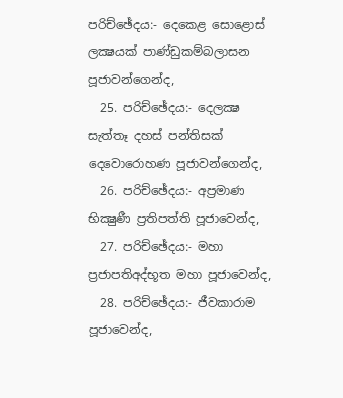පරිච්ඡේදය:- දෙකෙළ සොළොස් ලක්‍ෂයක් පාණ්ඩුකම්බලාසන පූජාවන්ගෙන්ද,
  25. පරිච්ඡේදය:- දෙලක්‍ෂ සැත්තෑ දහස් පන්තිසක් දෙවොරොහණ පූජාවන්ගෙන්ද,
  26. පරිච්ඡේදය:- අප්‍රමාණ භික්‍ෂුණී ප්‍රතිපත්ති පූජාවෙන්ද,
  27. පරිච්ඡේදය:- මහා ප්‍රජාපතිඅද්භූත මහා පූජාවෙන්ද,
  28. පරිච්ඡේදය:- ජීවකාරාම පූජාවෙන්ද,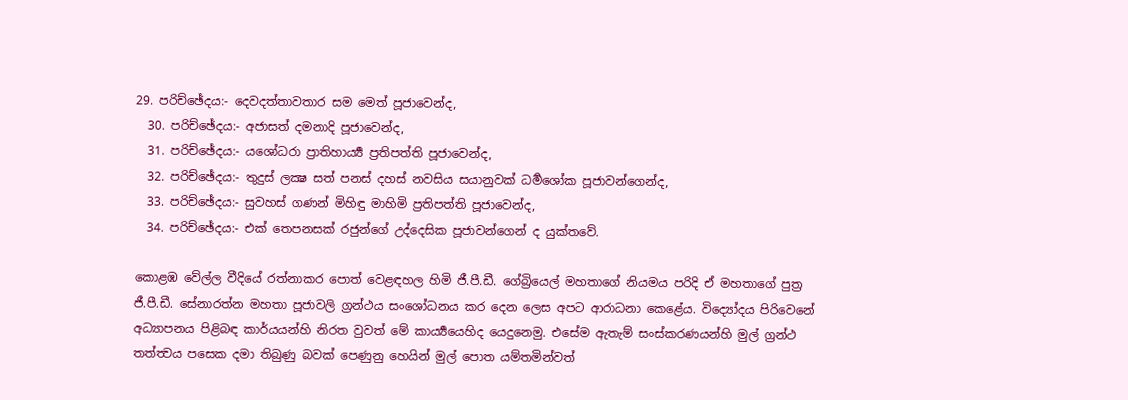29. පරිච්ඡේදය:- දෙවදත්තාවතාර සම මෙත් පූජාවෙන්ද,
  30. පරිච්ඡේදය:- අජාසත් දමනාදි පූජාවෙන්ද,
  31. පරිච්ඡේදය:- යශෝධරා ප්‍රාතිහාර්‍ය්‍ය ප්‍රතිපත්ති පූජාවෙන්ද,
  32. පරිච්ඡේදය:- තුදුස් ලක්‍ෂ සත් පනස් දහස් නවසිය සයානුවක් ධර්‍මශෝක පූජාවන්ගෙන්ද,
  33. පරිච්ඡේදය:- සුවහස් ගණන් මිහිඳු මාහිමි ප්‍රතිපත්ති පූජාවෙන්ද,
  34. පරිච්ඡේදය:- එක් තෙපනසක් රජුන්ගේ උද්දෙසික පූජාවන්ගෙන් ද යුක්තවේ.

කොළඹ වේල්ල වීදියේ රත්නාකර පොත් වෙළඳහල හිමි ජී.පී.ඩී. ගේබ්‍රියෙල් මහතාගේ නියමය පරිදි ඒ මහතාගේ පුත්‍ර ජී.පී.ඩී. සේනාරත්න මහතා පූජාවලි ග්‍රන්ථය සංශෝධනය කර දෙන ලෙස අපට ආරාධනා කෙළේය. විද්‍යෝදය පිරිවෙනේ අධ්‍යාපනය පිළිබඳ කාර්යයන්හි නිරත වුවත් මේ කාර්‍ය්‍යයෙහිද යෙදුනෙමු. එසේම ඇතැම් සංස්කරණයන්හි මුල් ග්‍රන්ථ තත්ත්‍වය පසෙක දමා තිබුණු බවක් පෙණුනු හෙයින් මුල් පොත යම්තමින්වත්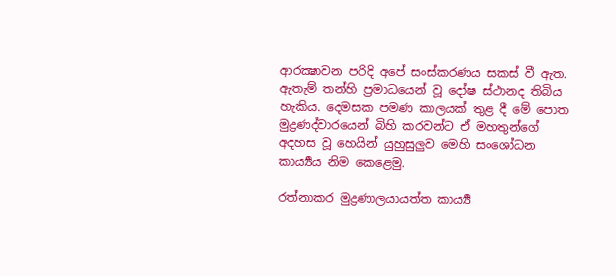ආරක්‍ෂාවන පරිදි අපේ සංස්කරණය සකස් වී ඇත. ඇතැම් තන්හි ප්‍රමාධයෙන් වූ දෝෂ ස්ථානද තිබිය හැකිය. දෙමසක පමණ කාලයක් තුළ දී මේ පොත මුද්‍රණද්වාරයෙන් බිහි කරවන්ට ඒ මහතුන්ගේ අදහස වූ හෙයින් යුහුසුලුව මෙහි සංශෝධන කාර්‍ය්‍යය නිම කෙළෙමු.

රත්නාකර මුද්‍රණාලයායත්ත කාර්‍ය්‍ය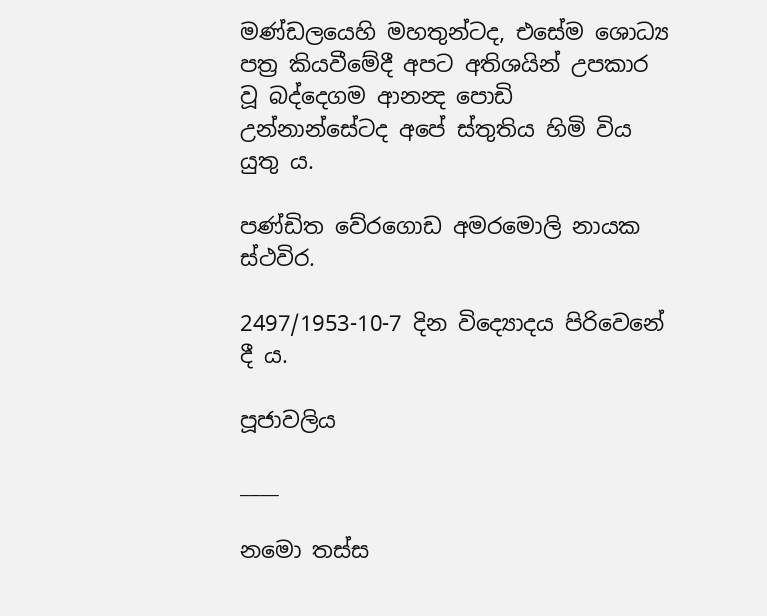මණ්ඩලයෙහි මහතුන්ටද, එසේම ශොධ්‍ය පත්‍ර කියවීමේදී අපට අතිශයින් උපකාර වූ බද්දෙගම ආනන්‍ද පොඩි උන්නාන්සේටද අපේ ස්තුතිය හිමි විය යුතු ය.

පණ්ඩිත වේරගොඩ අමරමොලි නායක ස්ථවිර.

2497/1953-10-7 දින විද්‍යොදය පිරිවෙනේ දී ය.

පූජාවලිය

____

නමො තස්ස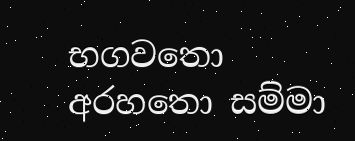භගවතො අරහතො සම්මා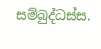සම්බුද්ධස්ස.